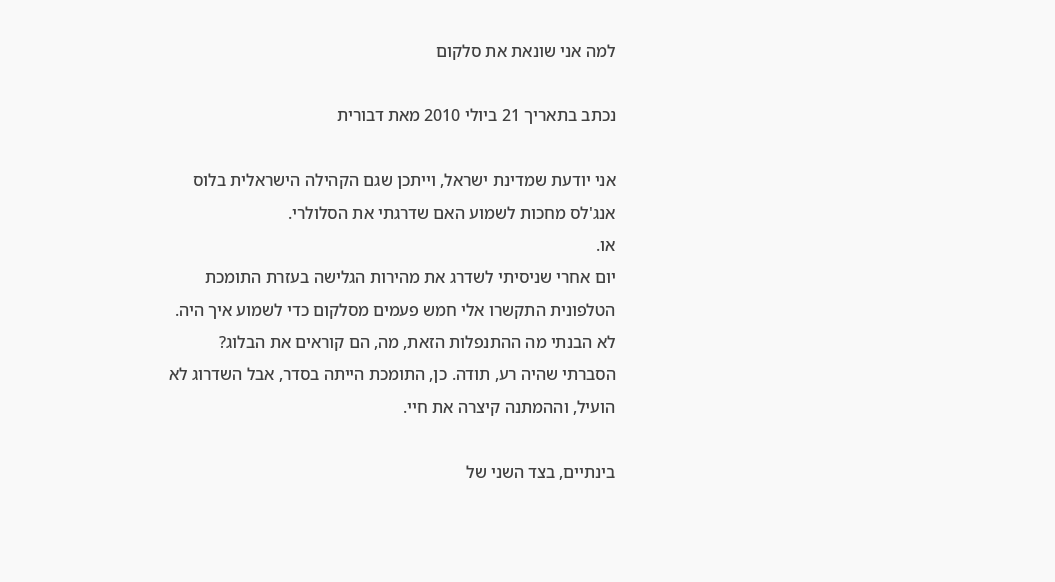למה אני שונאת את סלקום

נכתב בתאריך 21 ביולי 2010 מאת דבורית

אני יודעת שמדינת ישראל, וייתכן שגם הקהילה הישראלית בלוס אנג'לס מחכות לשמוע האם שדרגתי את הסלולרי.
או.
יום אחרי שניסיתי לשדרג את מהירות הגלישה בעזרת התומכת הטלפונית התקשרו אלי חמש פעמים מסלקום כדי לשמוע איך היה. לא הבנתי מה ההתנפלות הזאת, מה, הם קוראים את הבלוג?
הסברתי שהיה רע, תודה. כן, התומכת הייתה בסדר, אבל השדרוג לא הועיל, וההמתנה קיצרה את חיי.

בינתיים, בצד השני של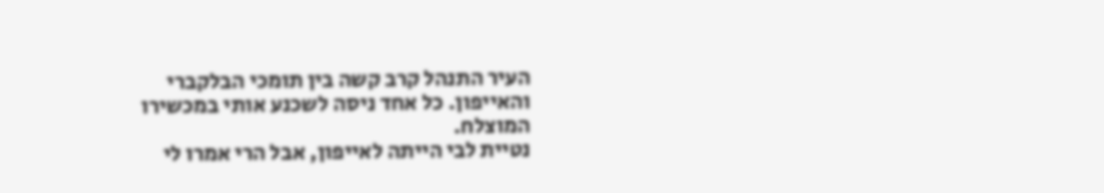העיר התנהל קרב קשה בין תומכי הבלקברי והאייפון. כל אחד ניסה לשכנע אותי במכשירו המוצלח.
נטיית לבי הייתה לאייפון, אבל הרי אמרו לי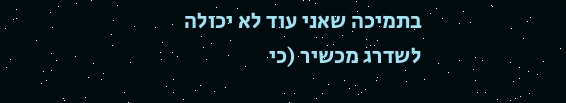בתמיכה שאני עוד לא יכולה לשדרג מכשיר (כי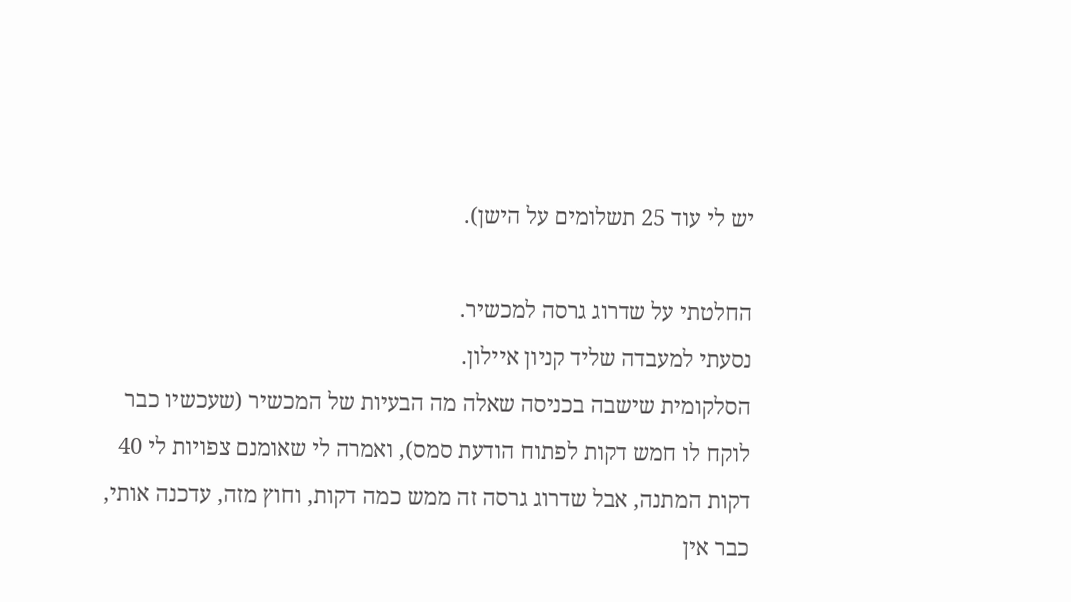יש לי עוד 25 תשלומים על הישן).

החלטתי על שדרוג גרסה למכשיר.
נסעתי למעבדה שליד קניון איילון.
הסלקומית שישבה בכניסה שאלה מה הבעיות של המכשיר (שעכשיו כבר לוקח לו חמש דקות לפתוח הודעת סמס), ואמרה לי שאומנם צפויות לי 40 דקות המתנה, אבל שדרוג גרסה זה ממש כמה דקות, וחוץ מזה, עדכנה אותי, כבר אין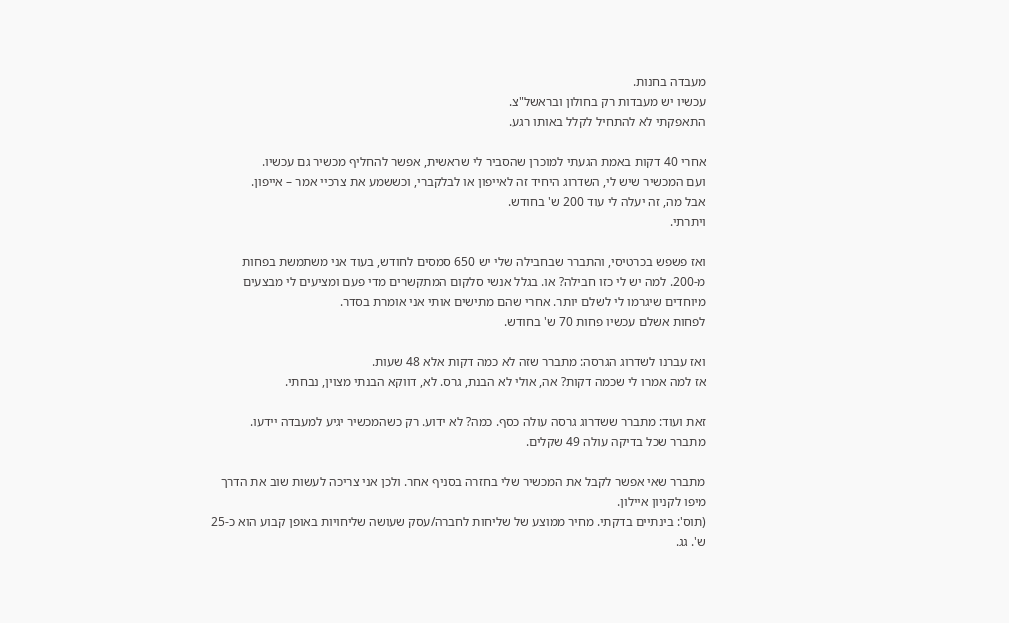מעבדה בחנות.
עכשיו יש מעבדות רק בחולון ובראשל"צ.
התאפקתי לא להתחיל לקלל באותו רגע.

אחרי 40 דקות באמת הגעתי למוכרן שהסביר לי שראשית, אפשר להחליף מכשיר גם עכשיו.
ועם המכשיר שיש לי, השדרוג היחיד זה לאייפון או לבלקברי, וכששמע את צרכיי אמר – אייפון.
אבל מה, זה יעלה לי עוד 200 ש' בחודש.
ויתרתי.

ואז פשפש בכרטיסי, והתברר שבחבילה שלי יש 650 סמסים לחודש, בעוד אני משתמשת בפחות מ-200. למה יש לי כזו חבילה? או. בגלל אנשי סלקום המתקשרים מדי פעם ומציעים לי מבצעים מיוחדים שיגרמו לי לשלם יותר. אחרי שהם מתישים אותי אני אומרת בסדר.
לפחות אשלם עכשיו פחות 70 ש' בחודש.

ואז עברנו לשדרוג הגרסה: מתברר שזה לא כמה דקות אלא 48 שעות.
אז למה אמרו לי שכמה דקות? אה, אולי לא הבנת, גרס. לא, דווקא הבנתי מצוין, נבחתי.

זאת ועוד: מתברר ששדרוג גרסה עולה כסף. כמה? לא ידוע. רק כשהמכשיר יגיע למעבדה יידעו.
מתברר שכל בדיקה עולה 49 שקלים.

מתברר שאי אפשר לקבל את המכשיר שלי בחזרה בסניף אחר. ולכן אני צריכה לעשות שוב את הדרך מיפו לקניון איילון.
(תוס': בינתיים בדקתי. מחיר ממוצע של שליחות לחברה/עסק שעושה שליחויות באופן קבוע הוא כ-25 ש'. גג.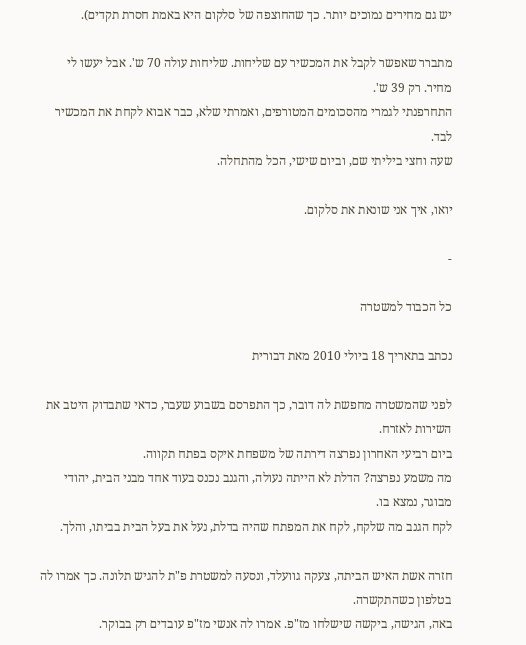יש גם מחירים נמוכים יותר. כך שהחוצפה של סלקום היא באמת חסרת תקדים).

מתברר שאפשר לקבל את המכשיר עם שליחות. שליחות עולה 70 ש'. אבל יעשו לי מחיר. רק 39 ש'.
התחרפנתי לגמרי מהסכומים המטורפים, ואמרתי שלא, כבר אבוא לקחת את המכשיר לבד.
שעה וחצי ביליתי שם, וביום שישי, הכל מהתחלה.

יואו, איך אני שונאת את סלקום.

-

כל הכבוד למשטרה

נכתב בתאריך 18 ביולי 2010 מאת דבורית

לפני שהמשטרה מחפשת לה דובר, כך התפרסם בשבוע שעבר, כדאי שתבדוק היטב את השירות לאזרח.
ביום רביעי האחרון נפרצה דירתה של משפחת איקס בפתח תקווה.
מה משמע נפרצה? הדלת לא הייתה נעולה, והגנב נכנס בעוד אחד מבני הבית, יהודי מבוגר, נמצא בו.
לקח הגנב מה שלקח, לקח את המפתח שהיה בדלת, נעל את בעל הבית בביתו, והלך.

חזרה אשת האיש הביתה, צעקה גוועלד, ונסעה למשטרת פ"ת להגיש תלונה. כך אמרו לה בטלפון כשהתקשרה.
באה, הגישה, ביקשה שישלחו מז"פ. אמרו לה אנשי מז"פ עובדים רק בבוקר.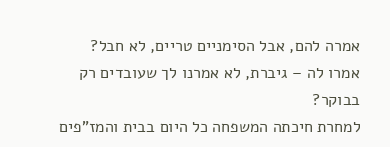אמרה להם, אבל הסימניים טריים, לא חבל?
אמרו לה – גיברת, לא אמרנו לך שעובדים רק בבוקר?
למחרת חיכתה המשפחה כל היום בבית והמז"פים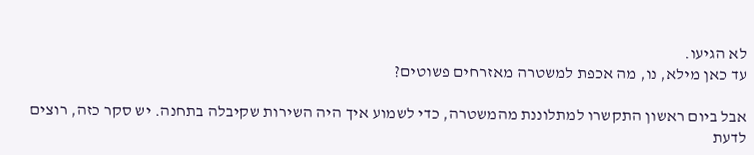לא הגיעו.
עד כאן מילא, נו, מה אכפת למשטרה מאזרחים פשוטים?

אבל ביום ראשון התקשרו למתלוננת מהמשטרה, כדי לשמוע איך היה השירות שקיבלה בתחנה. יש סקר כזה, רוצים לדעת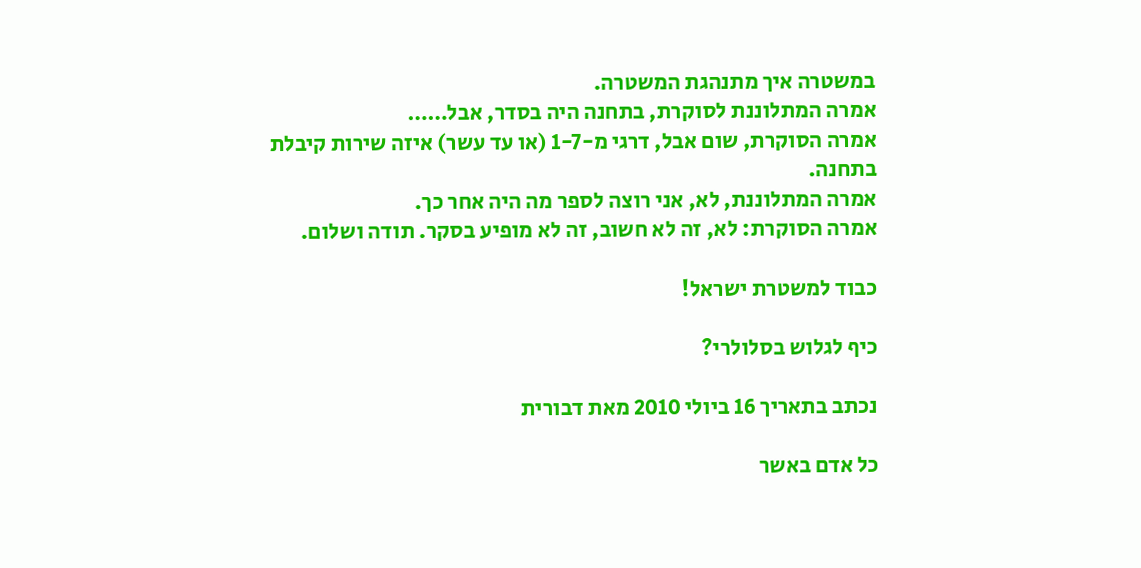במשטרה איך מתנהגת המשטרה.
אמרה המתלוננת לסוקרת, בתחנה היה בסדר, אבל……
אמרה הסוקרת, שום אבל, דרגי מ-1-7 (או עד עשר) איזה שירות קיבלת בתחנה.
אמרה המתלוננת, לא, אני רוצה לספר מה היה אחר כך.
אמרה הסוקרת: לא, זה לא חשוב, זה לא מופיע בסקר. תודה ושלום.

כבוד למשטרת ישראל!

כיף לגלוש בסלולרי?

נכתב בתאריך 16 ביולי 2010 מאת דבורית

כל אדם באשר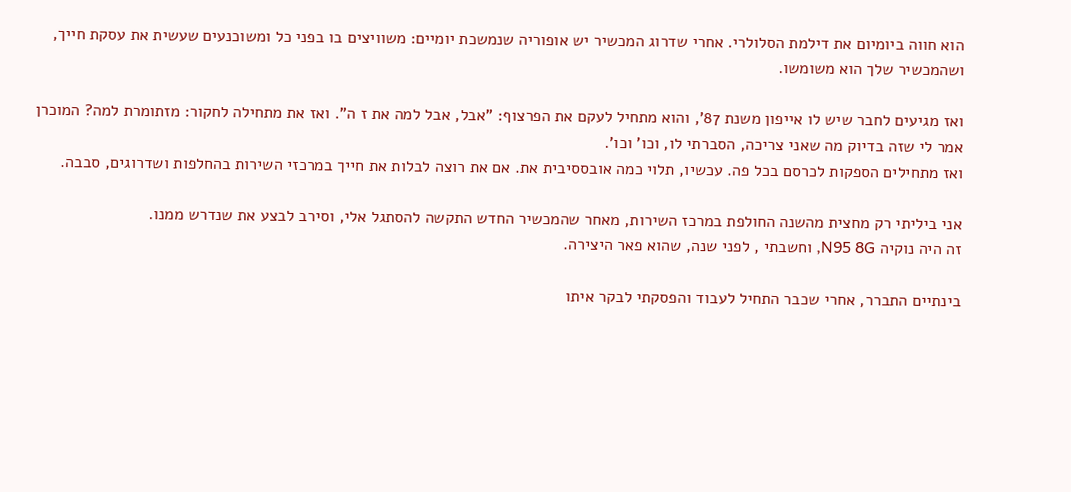הוא חווה ביומיום את דילמת הסלולרי. אחרי שדרוג המכשיר יש אופוריה שנמשכת יומיים: משוויצים בו בפני כל ומשוכנעים שעשית את עסקת חייך, ושהמכשיר שלך הוא משומשו.

ואז מגיעים לחבר שיש לו אייפון משנת 87', והוא מתחיל לעקם את הפרצוף: "אבל, אבל למה את ז ה". ואז את מתחילה לחקור: מזתומרת למה? המוכרן אמר לי שזה בדיוק מה שאני צריכה, הסברתי לו, וכו' וכו'.
ואז מתחילים הספקות לכרסם בכל פה. עכשיו, תלוי כמה אובססיבית את. אם את רוצה לבלות את חייך במרכזי השירות בהחלפות ושדרוגים, סבבה.

אני ביליתי רק מחצית מהשנה החולפת במרכז השירות, מאחר שהמכשיר החדש התקשה להסתגל אלי, וסירב לבצע את שנדרש ממנו.
זה היה נוקיה N95 8G, וחשבתי , לפני שנה, שהוא פאר היצירה.

בינתיים התברר, אחרי שכבר התחיל לעבוד והפסקתי לבקר איתו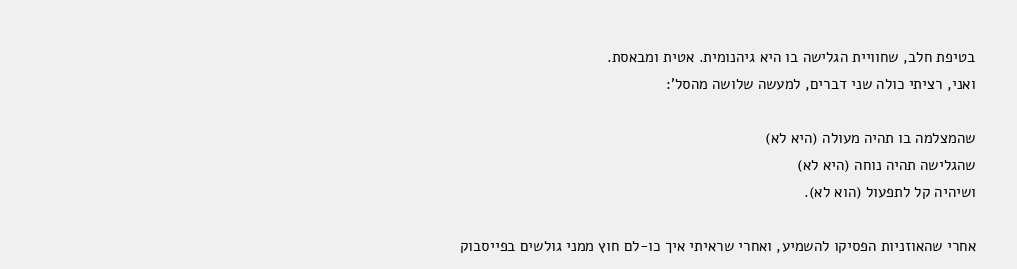בטיפת חלב, שחוויית הגלישה בו היא גיהנומית. אטית ומבאסת.
ואני, רציתי כולה שני דברים, למעשה שלושה מהסל':

שהמצלמה בו תהיה מעולה (היא לא)
שהגלישה תהיה נוחה (היא לא)
ושיהיה קל לתפעול (הוא לא).

אחרי שהאוזניות הפסיקו להשמיע, ואחרי שראיתי איך כו-לם חוץ ממני גולשים בפייסבוק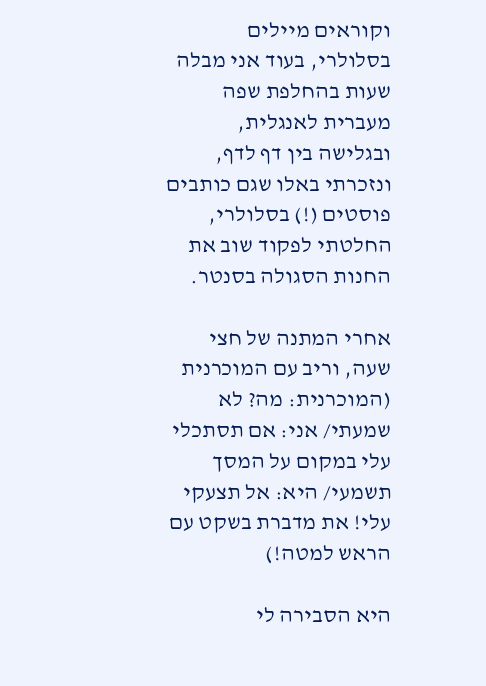וקוראים מיילים בסלולרי, בעוד אני מבלה שעות בהחלפת שפה מעברית לאנגלית, ובגלישה בין דף לדף, ונזכרתי באלו שגם כותבים פוסטים (!) בסלולרי, החלטתי לפקוד שוב את החנות הסגולה בסנטר.

אחרי המתנה של חצי שעה, וריב עם המוכרנית (המוכרנית: מה? לא שמעתי/ אני: אם תסתכלי עלי במקום על המסך תשמעי/ היא: אל תצעקי עלי! את מדברת בשקט עם הראש למטה!)

היא הסבירה לי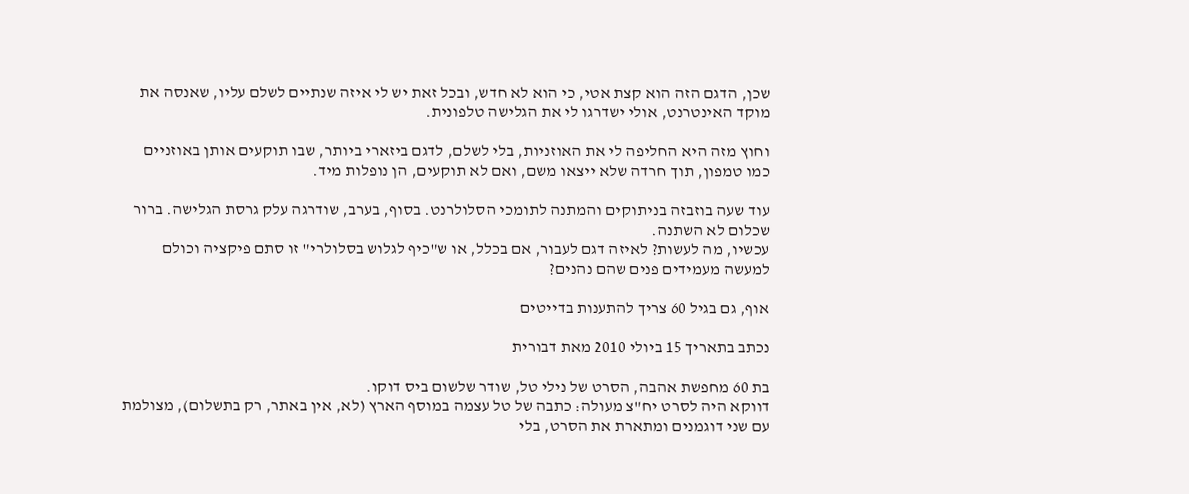שכן, הדגם הזה הוא קצת אטי, כי הוא לא חדש, ובכל זאת יש לי איזה שנתיים לשלם עליו, שאנסה את מוקד האינטרנט, אולי ישדרגו לי את הגלישה טלפונית.

וחוץ מזה היא החליפה לי את האוזניות, בלי לשלם, לדגם ביזארי ביותר, שבו תוקעים אותן באוזניים כמו טמפון, תוך חרדה שלא ייצאו משם, ואם לא תוקעים, הן נופלות מיד.

עוד שעה בוזבזה בניתוקים והמתנה לתומכי הסלולרנט. בסוף, בערב, שודרגה עלק גרסת הגלישה. ברור שכלום לא השתנה.
עכשיו, מה לעשות? לאיזה דגם לעבור, אם בכלל, או ש"כיף לגלוש בסלולרי" זו סתם פיקציה וכולם למעשה מעמידים פנים שהם נהנים?

אוף, גם בגיל 60 צריך להתענות בדייטים

נכתב בתאריך 15 ביולי 2010 מאת דבורית

בת 60 מחפשת אהבה, הסרט של נילי טל, שודר שלשום ביס דוקו.
דווקא היה לסרט יח"צ מעולה: כתבה של טל עצמה במוסף הארץ (לא, אין באתר, רק בתשלום), מצולמת עם שני דוגמנים ומתארת את הסרט, בלי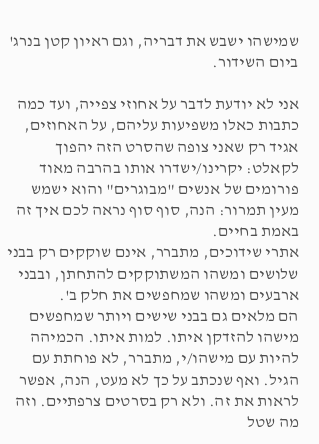שמישהו ישבש את דבריה, וגם ראיון קטן בנרג' ביום השידור.

אני לא יודעת לדבר על אחוזי צפייה, ועד כמה כתבות כאלו משפיעות עליהם, על האחוזים, אגיד רק שאני צופה שהסרט הזה יהפוך לקאלט: יקרינו/ישדרו אותו בהרבה מאוד פורומים של אנשים "מבוגרים" והוא ישמש מעין תמרור: הנה, סוף סוף נראה לכם איך זה באמת בחיים.
אתרי שידוכים, מתברר, אינם שוקקים רק בבני שלושים ומשהו המשתוקקים להתחתן, ובבני ארבעים ומשהו שמחפשים את חלק ב'.
הם מלאים גם בבני שישים ויותר שמחפשים מישהו להזדקן איתו. למות איתו. הכמיהה להיות עם מישהו/י, מתברר, לא פוחתת עם הגיל. ואף שנכתב על כך לא מעט, הנה, אפשר לראות את זה. ולא רק בסרטים צרפתיים. וזה מה שטל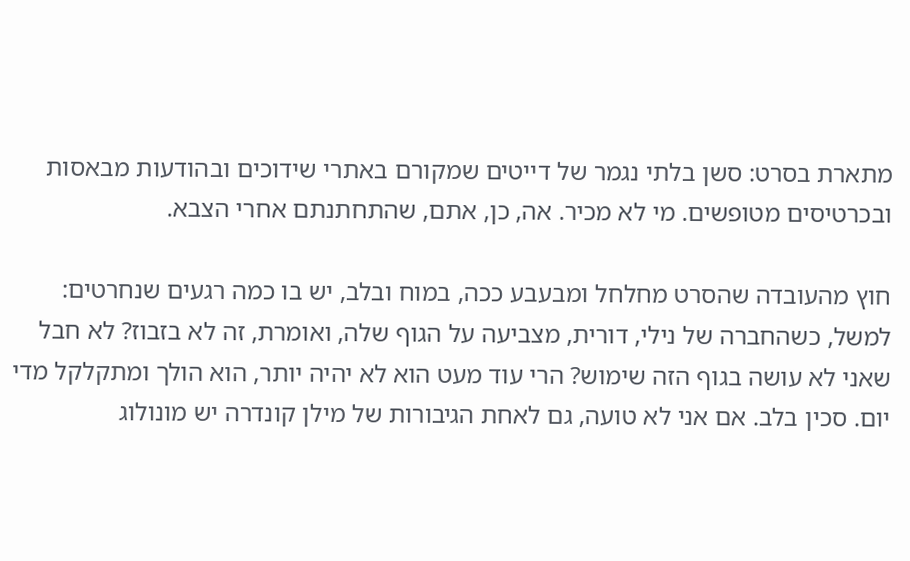מתארת בסרט: סשן בלתי נגמר של דייטים שמקורם באתרי שידוכים ובהודעות מבאסות ובכרטיסים מטופשים. מי לא מכיר. אה, כן, אתם, שהתחתנתם אחרי הצבא.

חוץ מהעובדה שהסרט מחלחל ומבעבע ככה, במוח ובלב, יש בו כמה רגעים שנחרטים: למשל, כשהחברה של נילי, דורית, מצביעה על הגוף שלה, ואומרת, זה לא בזבוז? לא חבל שאני לא עושה בגוף הזה שימוש? הרי עוד מעט הוא לא יהיה יותר, הוא הולך ומתקלקל מדי יום. סכין בלב. אם אני לא טועה, גם לאחת הגיבורות של מילן קונדרה יש מונולוג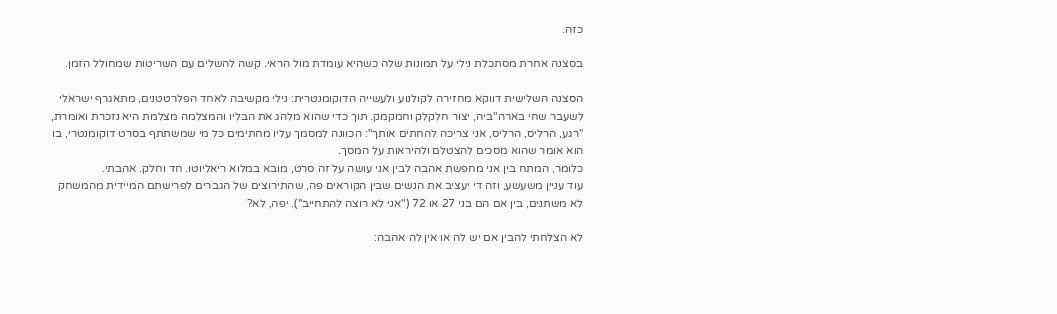כזה.

בסצנה אחרת מסתכלת נילי על תמונות שלה כשהיא עומדת מול הראי. קשה להשלים עם השריטות שמחולל הזמן.

הסצנה השלישית דווקא מחזירה לקולנוע ולעשייה הדוקומנטרית: נילי מקשיבה לאחד הפלרטטנים, מתאגרף ישראלי לשעבר שחי בארה"ביה, יצור חלקלק וחמקמק. תוך כדי שהוא מלהג את הבליו והמצלמה מצלמת היא נזכרת ואומרת, "רגע, הרליס, הרליס, אני צריכה להחתים אותך": הכוונה למסמך עליו מחתימים כל מי שמשתתף בסרט דוקומנטרי, בו הוא אומר שהוא מסכים להצטלם ולהיראות על המסך.
כלומר, המתח בין אני מחפשת אהבה לבין אני עושה על זה סרט, מובא במלוא ריאליוטו. חד וחלק. אהבתי.
עוד עניין משעשע, וזה די יעציב את הנשים שבין הקוראים פה, שהתירוצים של הגברים לפרישתם המיידית מהמשחק לא משתנים, בין אם הם בני 27 או 72 ("אני לא רוצה להתחייב"). יפה, לא?

לא הצלחתי להבין אם יש לה או אין לה אהבה: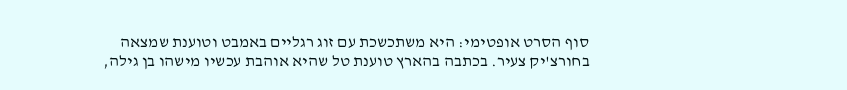סוף הסרט אופטימי: היא משתכשכת עם זוג רגליים באמבט וטוענת שמצאה בחורצ'יק צעיר. בכתבה בהארץ טוענת טל שהיא אוהבת עכשיו מישהו בן גילה,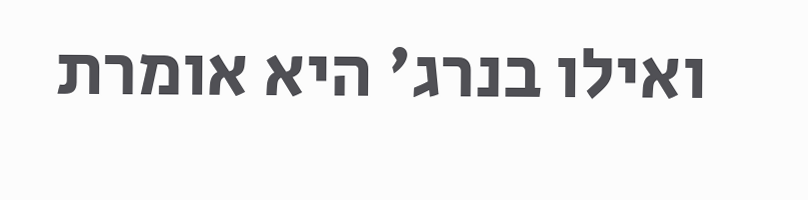ואילו בנרג' היא אומרת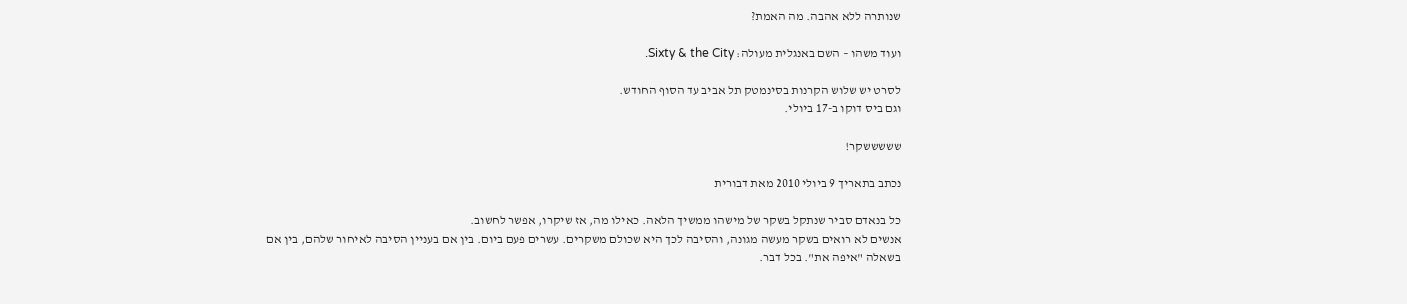שנותרה ללא אהבה. מה האמת?

ועוד משהו – השם באנגלית מעולה: Sixty & the City.

לסרט יש שלוש הקרנות בסינמטק תל אביב עד הסוף החודש.
וגם ביס דוקו ב-17 ביולי.

שששששקר!

נכתב בתאריך 9 ביולי 2010 מאת דבורית

כל בנאדם סביר שנתקל בשקר של מישהו ממשיך הלאה. כאילו מה, אז שיקרו, אפשר לחשוב.
אנשים לא רואים בשקר מעשה מגונה, והסיבה לכך היא שכולם משקרים. עשרים פעם ביום. בין אם בעניין הסיבה לאיחור שלהם, בין אם בשאלה "איפה את". בכל דבר.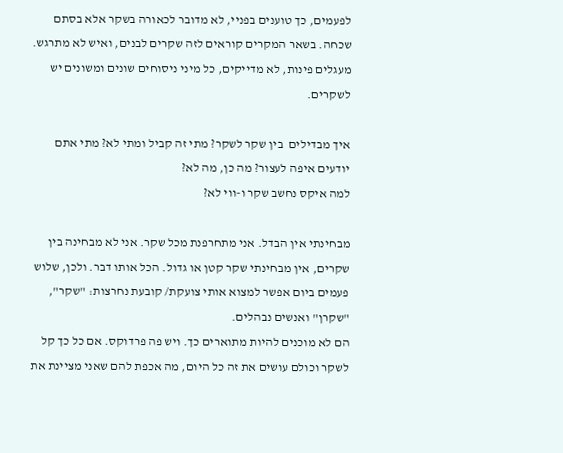לפעמים, כך טוענים בפניי, לא מדובר לכאורה בשקר אלא בסתם שכחה. בשאר המקרים קוראים לזה שקרים לבנים, ואיש לא מתרגש.
מעגלים פינות, לא מדייקים, כל מיני ניסוחים שונים ומשונים יש לשקרים.

איך מבדילים  בין שקר לשקר? מתי זה קביל ומתי לא? מתי אתם יודעים איפה לעצור? מה כן, מה לא?
למה איקס נחשב שקר ו-ווי לא?

מבחינתי אין הבדל. אני מתחרפנת מכל שקר. אני לא מבחינה בין שקרים, אין מבחינתי שקר קטן או גדול. הכל אותו דבר. ולכן, שלוש פעמים ביום אפשר למצוא אותי צועקת/ קובעת נחרצות: "שקר", "שקרן" ואנשים נבהלים.
הם לא מוכנים להיות מתוארים כך. ויש פה פרדוקס. אם כל כך קל לשקר וכולם עושים את זה כל היום, מה אכפת להם שאני מציינת את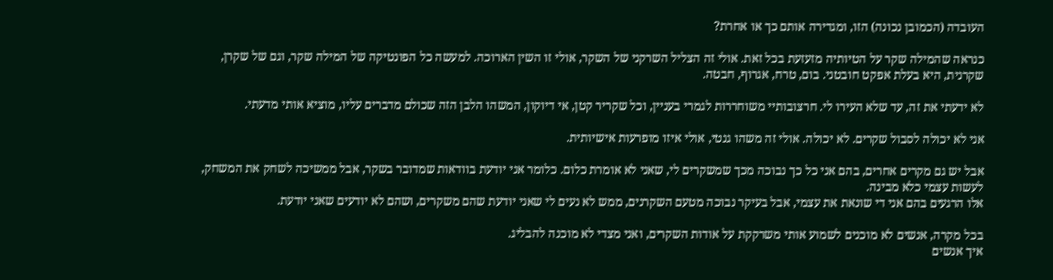העובדה (הכמובן נכונה) הזו, ומגדירה אותם כך או אחרת?

כנראה שהמילה שקר על הטיותיה מזעזעת בכל זאת. אולי זה הצליל השרקני של השקר, אולי זו השין הארוכה. למעשה כל הפונטיקה של המילה שקר, וגם של שקרן, שקרנית, היא בעלת אפקט חובטני. בום, טרח, אגרוף, חבטה.

לא ידעתי את זה, עד שלא העירו לי. חרצובותיי משוחררות לגמרי בעניין, וכל שקריר קטן, אי דיוקון, המשהו הלבן הזה שכולם מדברים עליו, מוציא אותי מדעתי.

אני לא יכולה לסבול שקרים. לא יכולה. אולי זה משהו גנטי, אולי איזו מופרעות אישיותית.

אבל יש גם מקרים אחרים, בהם אני כל כך נבוכה מכך שמשקרים לי, שאני לא אומרת כלום. כלומר אני יודעת בוודאות שמדובר בשקר, אבל ממשיכה לשחק את המשחק, לעשות עצמי כלא מבינה.
אלו הרגעים בהם אני די שונאת את עצמי, אבל בעיקר נבוכה מטעם השקרנים, ממש לא נעים לי שאני יודעת שהם משקרים, ושהם לא יודעים שאני יודעת.

בכל מקרה, אנשים לא מוכנים לשמוע אותי משרקקת על אודות השקרים, ואני מצדי לא מוכנה להבליג.
איך אנשים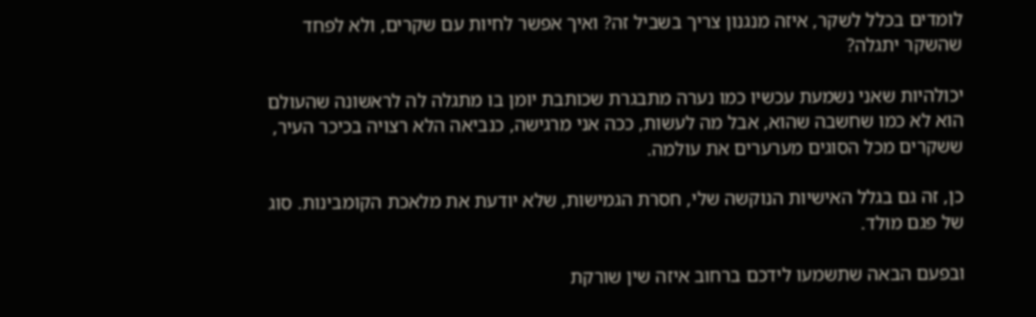לומדים בכלל לשקר, איזה מנגנון צריך בשביל זה? ואיך אפשר לחיות עם שקרים, ולא לפחד שהשקר יתגלה?

יכולהיות שאני נשמעת עכשיו כמו נערה מתבגרת שכותבת יומן בו מתגלה לה לראשונה שהעולם הוא לא כמו שחשבה שהוא, אבל מה לעשות, ככה אני מרגישה, כנביאה הלא רצויה בכיכר העיר, ששקרים מכל הסוגים מערערים את עולמה.

כן, זה גם בגלל האישיות הנוקשה שלי, חסרת הגמישות, שלא יודעת את מלאכת הקומבינות. סוג של פגם מולד.

ובפעם הבאה שתשמעו לידכם ברחוב איזה שין שורקת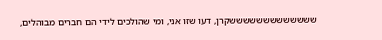שששששששששששששקרן, דעו שזו אני, ומי שהולכים לידי הם חברים מבוהלים,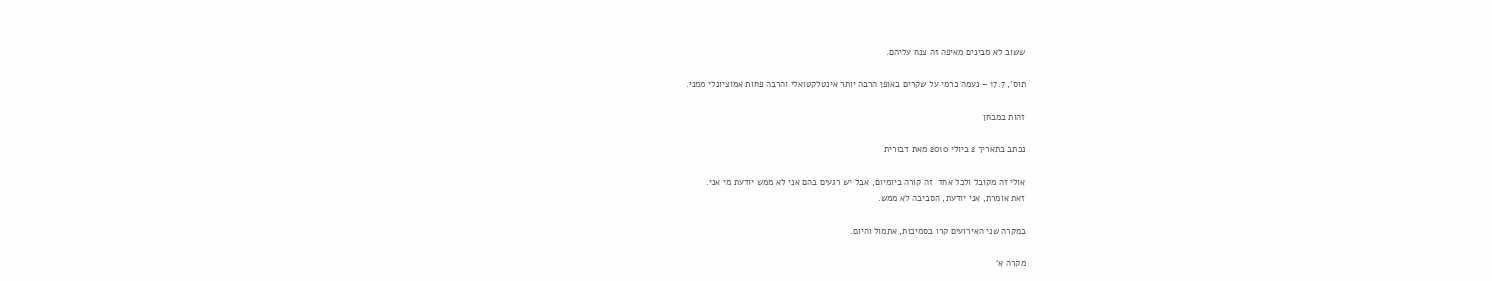ששוב לא מבינים מאיפה זה צנח עליהם.

תוס', 17.7 – נעמה כרמי על שקרים באופן הרבה יותר אינטלקטואלי והרבה פחות אמוציונלי ממני.

זהות במבחן

נכתב בתאריך 2 ביולי 2010 מאת דבורית

אולי זה מקובל ולכל אחד  זה קורה ביומיום, אבל יש רגעים בהם אני לא ממש יודעת מי אני.
זאת אומרת, אני יודעת, הסביבה לא ממש.

במקרה שני האירועים קרו בסמיכות, אתמול והיום.

מקרה א'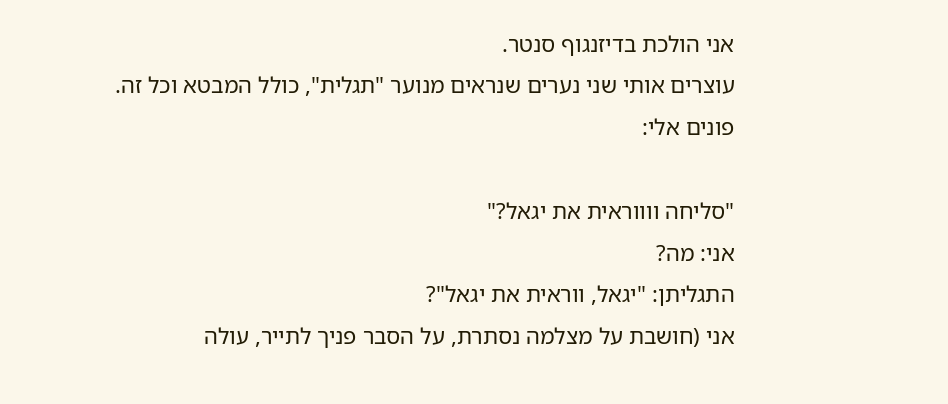אני הולכת בדיזנגוף סנטר.
עוצרים אותי שני נערים שנראים מנוער "תגלית", כולל המבטא וכל זה.
פונים אלי:

"סליחה ווווראית את יגאל?"
אני: מה?
התגליתן: "יגאל, ווראית את יגאל"?
אני (חושבת על מצלמה נסתרת, על הסבר פניך לתייר, עולה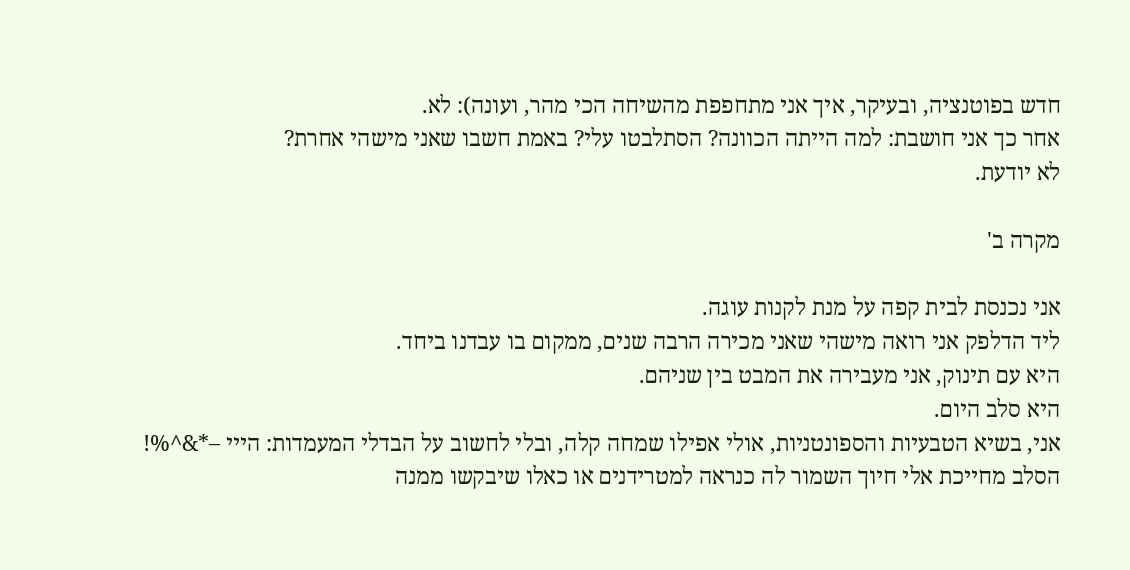חדש בפוטנציה, ובעיקר, איך אני מתחפפת מהשיחה הכי מהר, ועונה): לא.
אחר כך אני חושבת: למה הייתה הכוונה? הסתלבטו עלי? באמת חשבו שאני מישהי אחרת?
לא יודעת.

מקרה ב'

אני נכנסת לבית קפה על מנת לקנות עוגה.
ליד הדלפק אני רואה מישהי שאני מכירה הרבה שנים, ממקום בו עבדנו ביחד.
היא עם תינוק, אני מעבירה את המבט בין שניהם.
היא סלב היום.
אני, בשיא הטבעיות והספונטניות, אולי אפילו שמחה קלה, ובלי לחשוב על הבדלי המעמדות: הייי –*&^%!
הסלב מחייכת אלי חיוך השמור לה כנראה למטרידנים או כאלו שיבקשו ממנה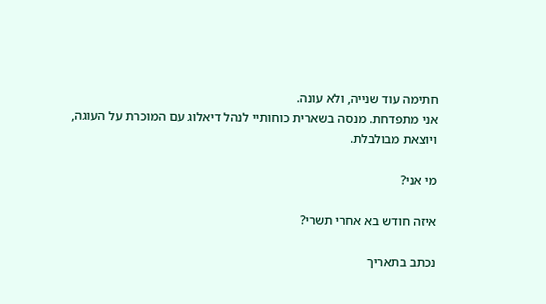חתימה עוד שנייה, ולא עונה.
אני מתפדחת. מנסה בשארית כוחותיי לנהל דיאלוג עם המוכרת על העוגה, ויוצאת מבולבלת.

מי אני?

איזה חודש בא אחרי תשרי?

נכתב בתאריך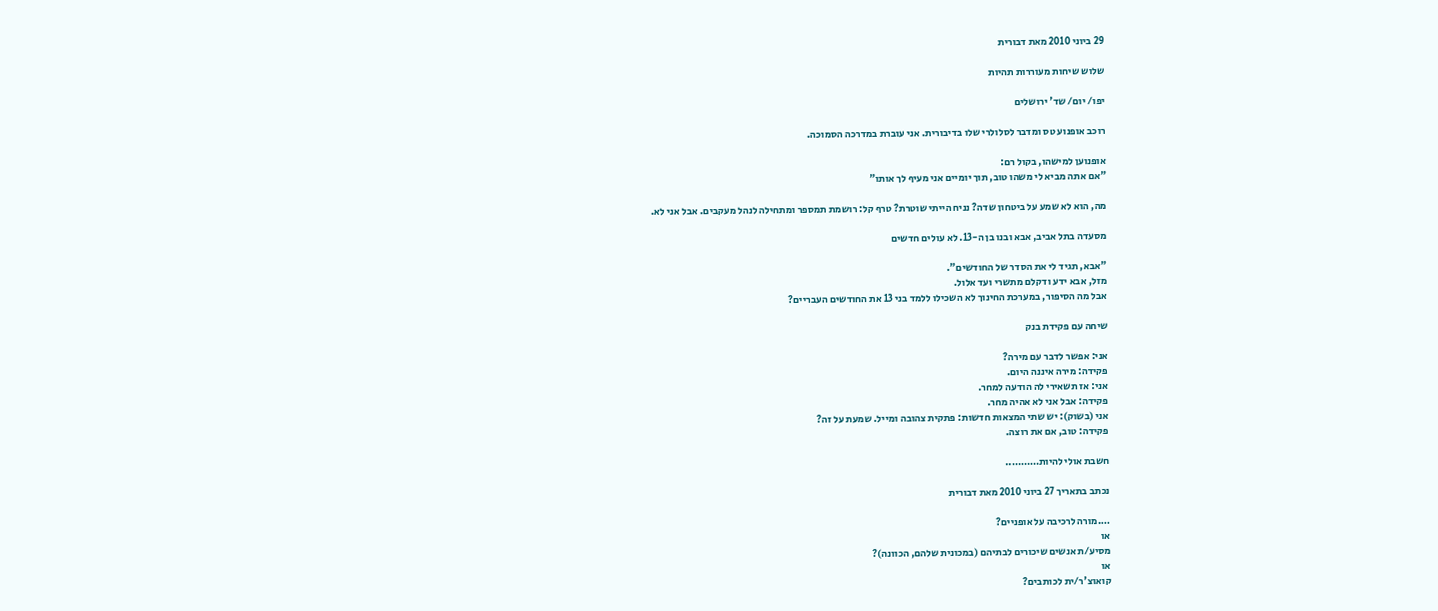29 ביוני 2010 מאת דבורית

שלוש שיחות מעוררות תהיות

יפו/ יום/ שד' ירושלים

רוכב אופנוע טס ומדבר לסלולרי שלו בדיבורית. אני עוברת במדרכה הסמוכה.

אופנוען למישהו, בקול רם:
"אם אתה מביא לי משהו טוב, תוך יומיים אני מעיף לך אותו"

מה, הוא לא שמע על ביטחון שדה? נניח הייתי שוטרת? טרף קל: רושמת תמספר ומתחילה לנהל מעקבים. אבל אני לא.

מסעדה בתל אביב, אבא ובנו בן ה-13. לא עולים חדשים

"אבא, תגיד לי את הסדר של החודשים".
מזל, אבא ידע ודקלם מתשרי ועד אלול.
אבל מה הסיפור, במערכת החינוך לא השכילו ללמד בני 13 את החודשים העבריים?

שיחה עם פקידת בנק

אני: אפשר לדבר עם מירה?
פקידה: מירה איננה היום.
אני: אז תשאירי לה הודעה למחר.
פקידה: אבל אני לא אהיה מחר.
אני (בשוק): יש שתי המצאות חדשות: פתקית צהובה ומייל. שמעת על זה?
פקידה: טוב, אם את רוצה.

חשבת אולי להיות………..

נכתב בתאריך 27 ביוני 2010 מאת דבורית

….מורה לרכיבה על אופניים?
או
מסיע/ת אנשים שיכורים לבתיהם (במכונית שלהם, הכוונה)?
או
קואוצ'ר/ית לכותבים?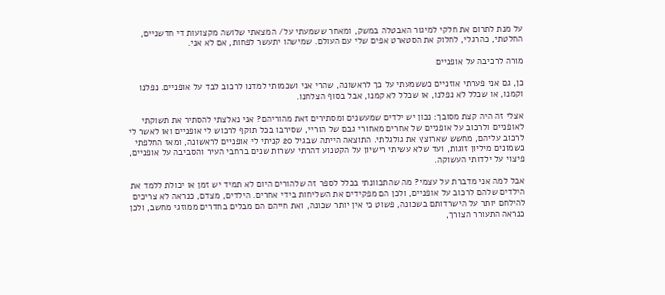על מנת לתרום את חלקי למיגור האבטלה במשק, ומאחר ששמעתי על/ המצאתי שלושה מקצועות די חדשניים, החלטתי, כהרגלי, לחלוק את הסטארט אפים שלי עם העולם. שמישהו יתעשר לפחות, אם לא אני.

מורה לרכיבה על אופניים

כן, גם אני פערתי אוזניים כששמעתי על כך לראשונה, שהרי אני ושכמותי למדנו לרכוב לבד על אופניים. נפלנו וקמנו, או שכלל לא נפלנו, או שכלל לא קמנו, אבל בסוף הצלחנו.

אצלי זה היה קצת מסובך: נכון יש ילדים שמעשנים ומסתירים זאת מהוריהם? אני נאלצתי להסתיר את תשוקתי לאופניים ולרכוב על אופניים של אחרים מאחורי גבם של הוריי, שסירבו בכל תוקף לרכוש לי אופניים ואו לאשר לי לרכוב עליהם, מחשש שארוצץ את גולגלתי. התוצאה הייתה שבגיל 20 קניתי לי אופניים לראשונה, ומאז החלפתי כשמונים מיליון זוגות, ועד שלא עשיתי רישיון על הקטנוע דהרתי עשרות שנים ברחבי העיר והסביבה על אופניים, פיצוי על ילדותי העשוקה.

אבל למה אני מדברת על עצמי? מה שהתכוונתי בכלל לספר זה שלהורים היום לא תמיד יש זמן או יכולת ללמד את הילדים שלהם לרכוב על אופניים, ולכן הם מפקידים את השליחות בידי אחרים. הילדים, מצדם, כנראה לא צריכים להילחם יותר על הישרדותם בשכונה, פשוט כי אין יותר שכונה, ואת חייהם הם מבלים בחדרים ממוזגי מחשב, ולכן כנראה התעורר הצורך,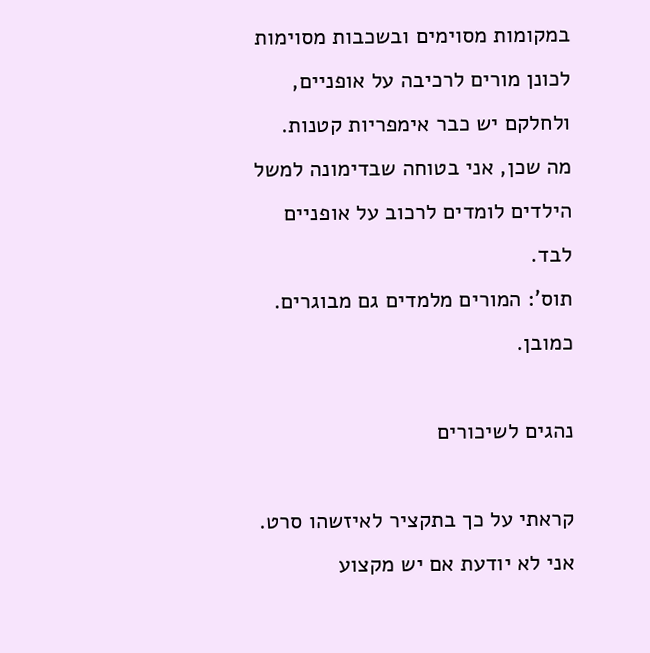במקומות מסוימים ובשכבות מסוימות לכונן מורים לרכיבה על אופניים, ולחלקם יש כבר אימפריות קטנות. מה שכן, אני בטוחה שבדימונה למשל הילדים לומדים לרכוב על אופניים לבד.
תוס': המורים מלמדים גם מבוגרים. כמובן.

נהגים לשיכורים

קראתי על כך בתקציר לאיזשהו סרט. אני לא יודעת אם יש מקצוע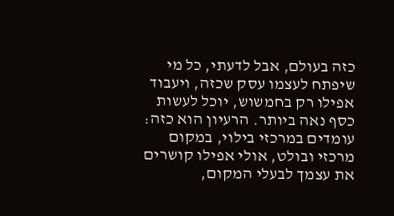כזה בעולם, אבל לדעתי, כל מי שיפתח לעצמו עסק שכזה, ויעבוד אפילו רק בחמשוש, יוכל לעשות כסף נאה ביותר. הרעיון הוא כזה: עומדים במרכזי בילוי, במקום מרכזי ובולט, אולי אפילו קושרים את עצמך לבעלי המקום,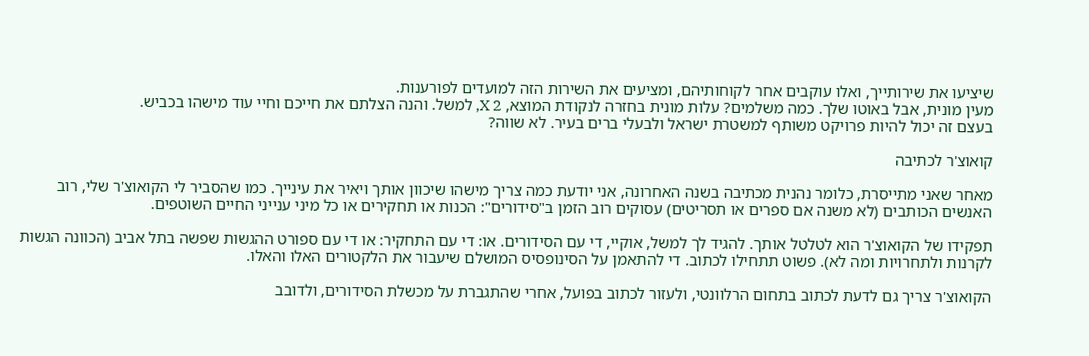שיציעו את שירותייך, ואלו עוקבים אחר לקוחותיהם, ומציעים את השירות הזה למועדים לפורענות.
מעין מונית, אבל באוטו שלך. כמה משלמים? עלות מונית בחזרה לנקודת המוצא, X 2, למשל. והנה הצלתם את חייכם וחיי עוד מישהו בכביש.
בעצם זה יכול להיות פרויקט משותף למשטרת ישראל ולבעלי ברים בעיר. לא שווה?

קואוצ'ר לכתיבה

מאחר שאני מתייסרת, כלומר נהנית מכתיבה בשנה האחרונה, אני יודעת כמה צריך מישהו שיכוון אותך ויאיר את עינייך. כמו שהסביר לי הקואוצ'ר שלי, רוב האנשים הכותבים (לא משנה אם ספרים או תסריטים) עסוקים רוב הזמן ב"סידורים": הכנות או תחקירים או כל מיני ענייני החיים השוטפים.

תפקידו של הקואוצ'ר הוא לטלטל אותך. להגיד לך למשל, אוקיי, די עם הסידורים. או: די עם התחקיר: או די עם ספורט ההגשות שפשה בתל אביב (הכוונה הגשות לקרנות ולתחרויות ומה לא). פשוט תתחילו לכתוב. די להתאמן על הסינופסיס המושלם שיעבור את הלקטורים האלו והאלו.

הקואוצ'ר צריך גם לדעת לכתוב בתחום הרלוונטי, ולעזור לכתוב בפועל, אחרי שהתגברת על מכשלת הסידורים, ולדובב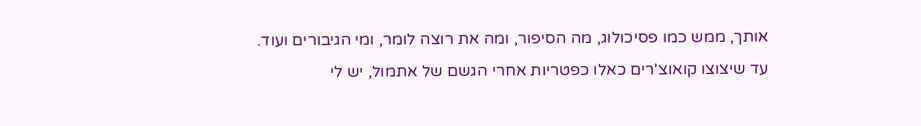אותך, ממש כמו פסיכולוג, מה הסיפור, ומה את רוצה לומר, ומי הגיבורים ועוד.
עד שיצוצו קואוצ'רים כאלו כפטריות אחרי הגשם של אתמול, יש לי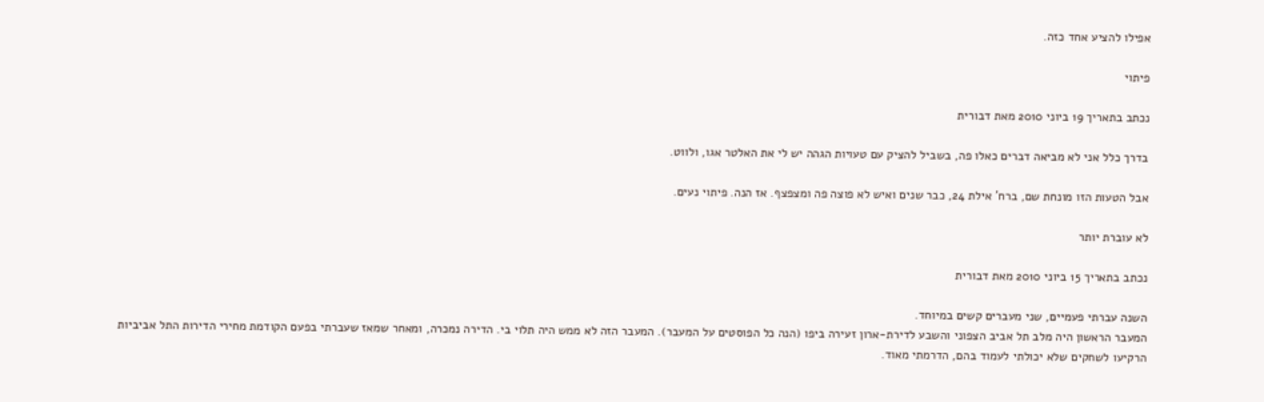אפילו להציע אחד כזה.

פיתוי

נכתב בתאריך 19 ביוני 2010 מאת דבורית

בדרך כלל אני לא מביאה דברים כאלו פה, בשביל להציק עם טעויות הגהה יש לי את האלטר אגו, ולווט.

אבל הטעות הזו מונחת שם, ברח' אילת 24, כבר שנים ואיש לא פוצה פה ומצפצף. אז הנה. פיתוי נעים.

לא עוברת יותר

נכתב בתאריך 15 ביוני 2010 מאת דבורית

השנה עברתי פעמיים, שני מעברים קשים במיוחד.
המעבר הראשון היה מלב תל אביב הצפוני והשבע לדירת-ארון זעירה ביפו (הנה כל הפוסטים על המעבר). המעבר הזה לא ממש היה תלוי בי. הדירה נמכרה, ומאחר שמאז שעברתי בפעם הקודמת מחירי הדירות התל אביביות הרקיעו לשחקים שלא יכולתי לעמוד בהם, הדרמתי מאוד.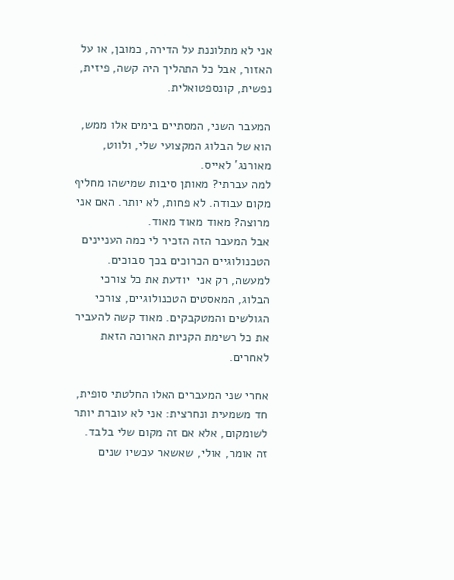אני לא מתלוננת על הדירה, כמובן, או על האזור, אבל כל התהליך היה קשה, פיזית, נפשית, קונספטואלית.

המעבר השני, המסתיים בימים אלו ממש, הוא של הבלוג המקצועי שלי, ולווט, מאורנג' לאייס.
למה עברתי? מאותן סיבות שמישהו מחליף מקום עבודה. לא פחות, לא יותר. האם אני מרוצה? מאוד מאוד מאוד.
אבל המעבר הזה הזכיר לי כמה העניינים הטכנולוגיים הכרוכים בכך סבוכים.
למעשה, רק אני  יודעת את כל צורכי הבלוג, המאסטים הטכנולוגיים, צורכי הגולשים והמטקבקים. מאוד קשה להעביר את כל רשימת הקניות הארוכה הזאת לאחרים.

אחרי שני המעברים האלו החלטתי סופית, חד משמעית ונחרצית: אני לא עוברת יותר לשומקום, אלא אם זה מקום שלי בלבד.
זה אומר, אולי, שאשאר עכשיו שנים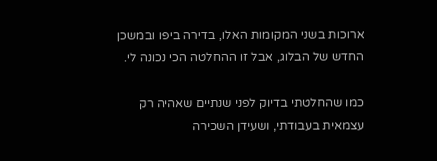ארוכות בשני המקומות האלו, בדירה ביפו ובמשכן החדש של הבלוג, אבל זו ההחלטה הכי נכונה לי.

כמו שהחלטתי בדיוק לפני שנתיים שאהיה רק עצמאית בעבודתי, ושעידן השכירה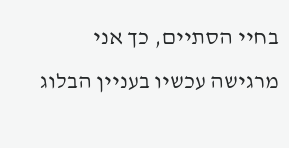בחיי הסתיים, כך אני מרגישה עכשיו בעניין הבלוג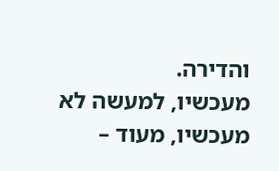והדירה.
מעכשיו, למעשה לא מעכשיו, מעוד –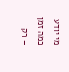מי יודע כמה זמן – רק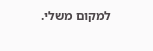למקום משלי.